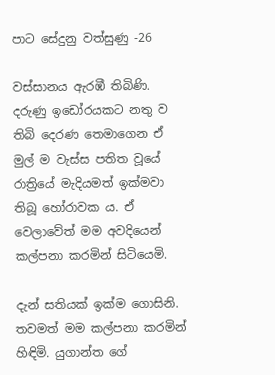පාට සේදුනු වත්සුණු -26

වස්සානය ඇරඹී තිබිණි. දරුණු ඉඩෝරයකට නතු ව තිබි දෙරණ තෙමාගෙන ඒ මුල් ම වැස්ස පතිත වූයේ රාත්‍රියේ මැදියමත් ඉක්මවා තිබූ හෝරාවක ය. ඒ වෙලාවේත් මම අවදියෙන් කල්පනා කරමින් සිටියෙමි.

දැන් සතියක් ඉක්ම ගොසිනි. තවමත් මම කල්පනා කරමින් හිඳිමි. යුගාන්ත ගේ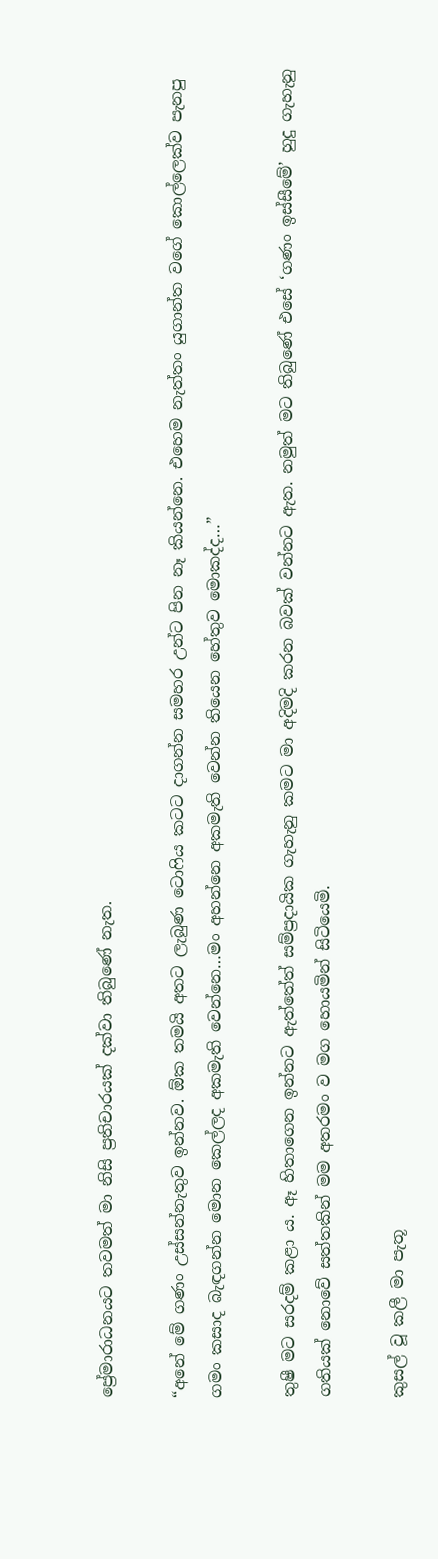ප්‍රේමාරාධනයට තවමත් මා නිසි ප්‍රතිචාරයක් දක්වා තිබුණේ නැත.

“අනේ මේ ගණං උස්සන්නැතුව ඉන්නව. ඕක තමයි අතට ලැබුණ ටොෆිය කටට දාගන්න සමහර උන්ට පින නෑ කියන්නෙ. එහෙම නැත්තං යුගාන්ත වගේ කොල්ලෙක්ව පැනපු ගමං කසාද බැඳගන්න මොන කෙල්ලද අකමැති වෙන්නෙ…මං අහන්නෙ අකමැති වෙන්න තියෙන හේතුව මොකද්ද…”

තුෂී මට සරදම් කළා ය. ඈ හිතාගෙන ඉන්නට ඇත්තේත් සම්ප්‍රදායික ගැහැනු කමට මා අදිමදි කරන බවක් වන්නට ඇත. නමුත් මට තිබුණේ එසේ ‘ගණං ඉස්සීමේ’ හුදු ගැහැනු ගතියක් නොවේ සත්තකින් මම අතරමං ව මග හොයමින් සිටියෙමි.

කුසල් වූ කලී මා පැතූ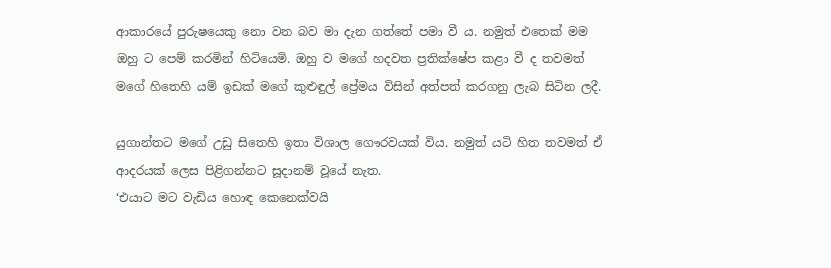ආකාරයේ පුරුෂයෙකු නො වන බව මා දැන ගත්තේ පමා වී ය. නමුත් එතෙක් මම ඔහු ට පෙම් කරමින් හිටියෙමි. ඔහු ව මගේ හදවත ප්‍රතික්ෂේප කළා වී ද තවමත් මගේ හිතෙහි යම් ඉඩක් මගේ කුළුඳුල් ප්‍රේමය විසින් අත්පත් කරගනු ලැබ සිටින ලදී.

යුගාන්තට මගේ උඩු සිතෙහි ඉතා විශාල ගෞරවයක් විය. නමුත් යටි හිත තවමත් ඒ ආදරයක් ලෙස පිළිගන්නට සූදානම් වූයේ නැත.
‘එයාට මට වැඩිය හොඳ කෙනෙක්වයි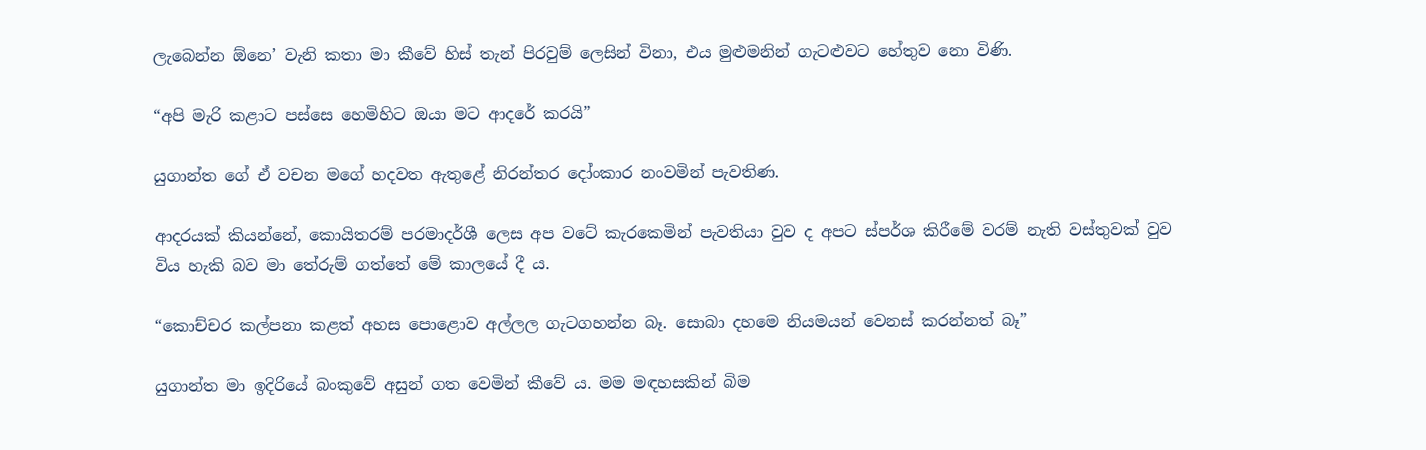ලැබෙන්න ඕනෙ’ වැනි කතා මා කීවේ හිස් තැන් පිරවුම් ලෙසින් විනා, එය මුළුමනින් ගැටළුවට හේතුව නො විණි.

“අපි මැරි කළාට පස්සෙ හෙමිහිට ඔයා මට ආදරේ කරයි”

යුගාන්ත ගේ ඒ වචන මගේ හදවත ඇතුළේ නිරන්තර දෝංකාර නංවමින් පැවතිණ.

ආදරයක් කියන්නේ, කොයිතරම් පරමාදර්ශී ලෙස අප වටේ කැරකෙමින් පැවතියා වුව ද අපට ස්පර්ශ කිරීමේ වරම් නැති වස්තුවක් වුව විය හැකි බව මා තේරුම් ගත්තේ මේ කාලයේ දී ය.

“කොච්චර කල්පනා කළත් අහස පොළොව අල්ලල ගැටගහන්න බෑ. සොබා දහමෙ නියමයන් වෙනස් කරන්නත් බෑ”

යුගාන්ත මා ඉදිරියේ බංකුවේ අසුන් ගත වෙමින් කීවේ ය. මම මඳහසකින් බිම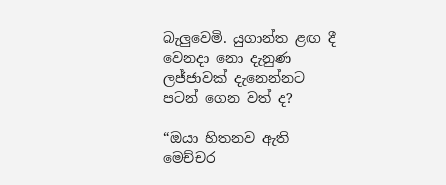බැලුවෙමි. යුගාන්ත ළඟ දී වෙනදා නො දැනුණ ලජ්ජාවක් දැනෙන්නට පටන් ගෙන වත් ද?

“ඔයා හිතනව ඇති මෙච්චර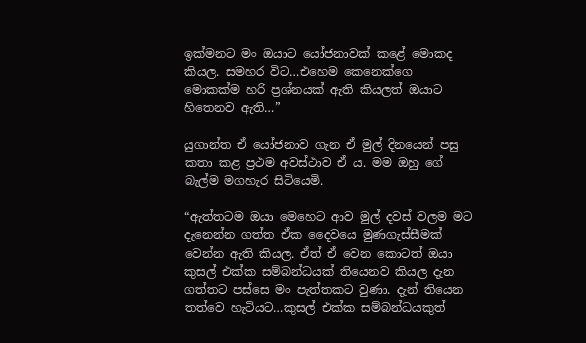ඉක්මනට මං ඔයාට යෝජනාවක් කළේ මොකද කියල. සමහර විට…එහෙම කෙනෙක්ගෙ මොකක්ම හරි ප්‍රශ්නයක් ඇති කියලත් ඔයාට හිතෙනව ඇති…”

යුගාන්ත ඒ යෝජනාව ගැන ඒ මුල් දිනයෙන් පසු කතා කළ ප්‍රථම අවස්ථාව ඒ ය. මම ඔහු ගේ බැල්ම මගහැර සිටියෙමි.

“ඇත්තටම ඔයා මෙහෙට ආව මුල් දවස් වලම මට දැනෙන්න ගත්ත ඒක දෛවයෙ මුණගැස්සීමක් වෙන්න ඇති කියල. ඒත් ඒ වෙන කොටත් ඔයා කුසල් එක්ක සම්බන්ධයක් තියෙනව කියල දැන ගත්තට පස්සෙ මං පැත්තකට වුණා. දැන් තියෙන තත්වෙ හැටියට…කුසල් එක්ක සම්බන්ධයකුත්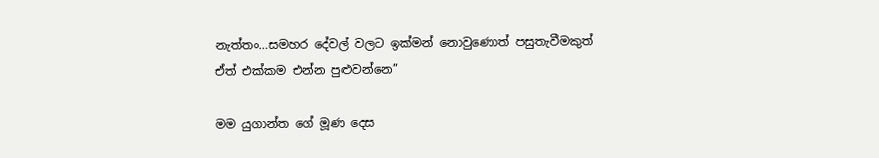නැත්තං…සමහර දේවල් වලට ඉක්මන් නොවුණොත් පසුතැවීමකුත් ඒත් එක්කම එන්න පුළුවන්නෙ”

මම යුගාන්ත ගේ මූණ දෙස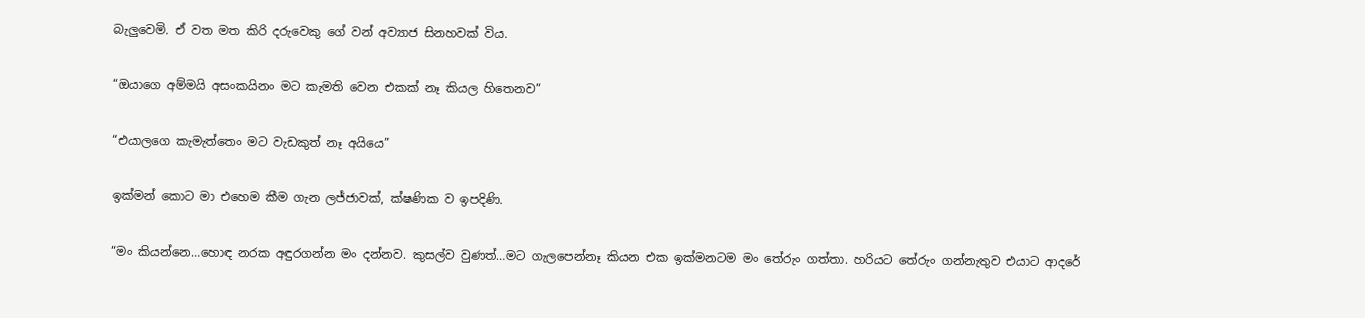බැලුවෙමි. ඒ වත මත කිරි දරුවෙකු ගේ වන් අව්‍යාජ සිනහවක් විය.

“ඔයාගෙ අම්මයි අසංකයිනං මට කැමති වෙන එකක් නෑ කියල හිතෙනව”

“එයාලගෙ කැමැත්තෙං මට වැඩකුත් නෑ අයියෙ”

ඉක්මන් කොට මා එහෙම කීම ගැන ලජ්ජාවක්, ක්ෂණික ව ඉපදිණි.

“මං කියන්නෙ…හොඳ නරක අඳුරගන්න මං දන්නව. කුසල්ව වුණත්…මට ගැලපෙන්නෑ කියන එක ඉක්මනටම මං තේරුං ගත්තා. හරියට තේරුං ගන්නැතුව එයාට ආදරේ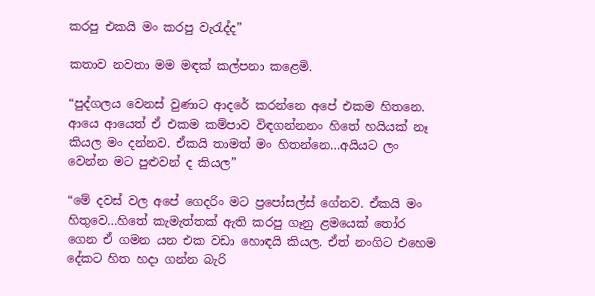කරපු එකයි මං කරපු වැරැද්ද”

කතාව නවතා මම මඳක් කල්පනා කළෙමි.

“පුද්ගලය වෙනස් වුණාට ආදරේ කරන්නෙ අපේ එකම හිතනෙ. ආයෙ ආයෙත් ඒ එකම කම්පාව විඳගන්නනං හිතේ හයියක් නෑ කියල මං දන්නව. ඒකයි තාමත් මං හිතන්නෙ…අයියට ලං වෙන්න මට පුළුවන් ද කියල”

“මේ දවස් වල අපේ ගෙදරිං මට ප්‍රපෝසල්ස් ගේනව. ඒකයි මං හිතුවෙ…හිතේ කැමැත්තක් ඇති කරපු ගෑනු ළමයෙක් තෝර ගෙන ඒ ගමන යන එක වඩා හොඳයි කියල. ඒත් නංගිට එහෙම දේකට හිත හදා ගන්න බැරි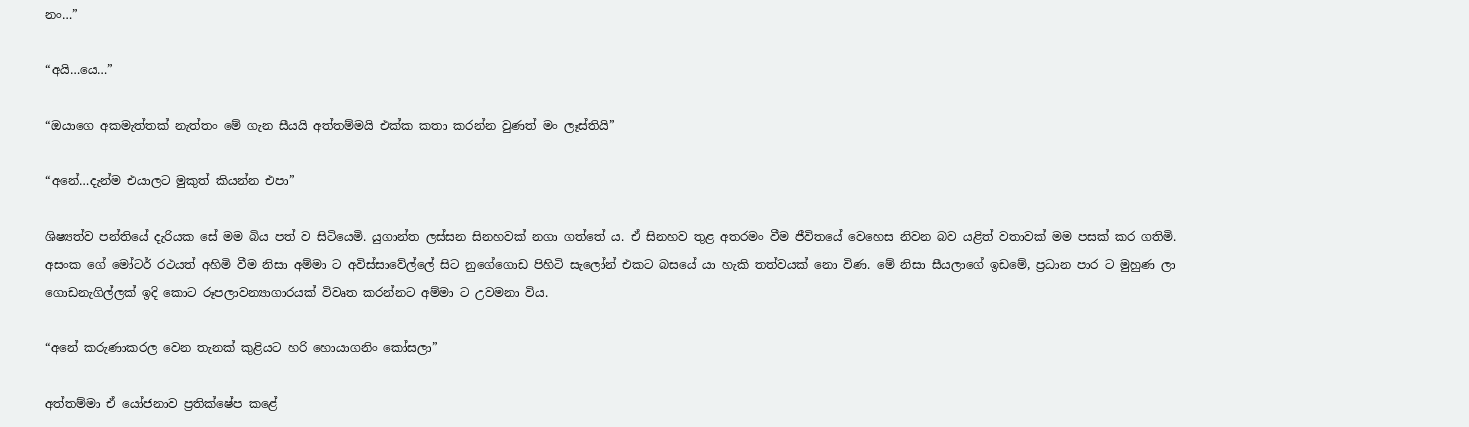නං…”

“අයි…යෙ…”

“ඔයාගෙ අකමැත්තක් නැත්තං මේ ගැන සීයයි අත්තම්මයි එක්ක කතා කරන්න වුණත් මං ලෑස්තියි”

“අනේ…දැන්ම එයාලට මුකුත් කියන්න එපා”

ශිෂ්‍යත්ව පන්තියේ දැරියක සේ මම බිය පත් ව සිටියෙමි. යුගාන්ත ලස්සන සිනහවක් නගා ගත්තේ ය. ඒ සිනහව තුළ අතරමං වීම ජීවිතයේ වෙහෙස නිවන බව යළිත් වතාවක් මම පසක් කර ගතිමි.
අසංක ගේ මෝටර් රථයත් අහිමි වීම නිසා අම්මා ට අවිස්සාවේල්ලේ සිට නුගේගොඩ පිහිටි සැලෝන් එකට බසයේ යා හැකි තත්වයක් නො විණ. මේ නිසා සීයලාගේ ඉඩමේ, ප්‍රධාන පාර ට මුහුණ ලා ගොඩනැගිල්ලක් ඉදි කොට රූපලාවන්‍යාගාරයක් විවෘත කරන්නට අම්මා ට උවමනා විය.

“අනේ කරුණාකරල වෙන තැනක් කුළියට හරි හොයාගනිං කෝසලා”

අත්තම්මා ඒ යෝජනාව ප්‍රතික්ෂේප කළේ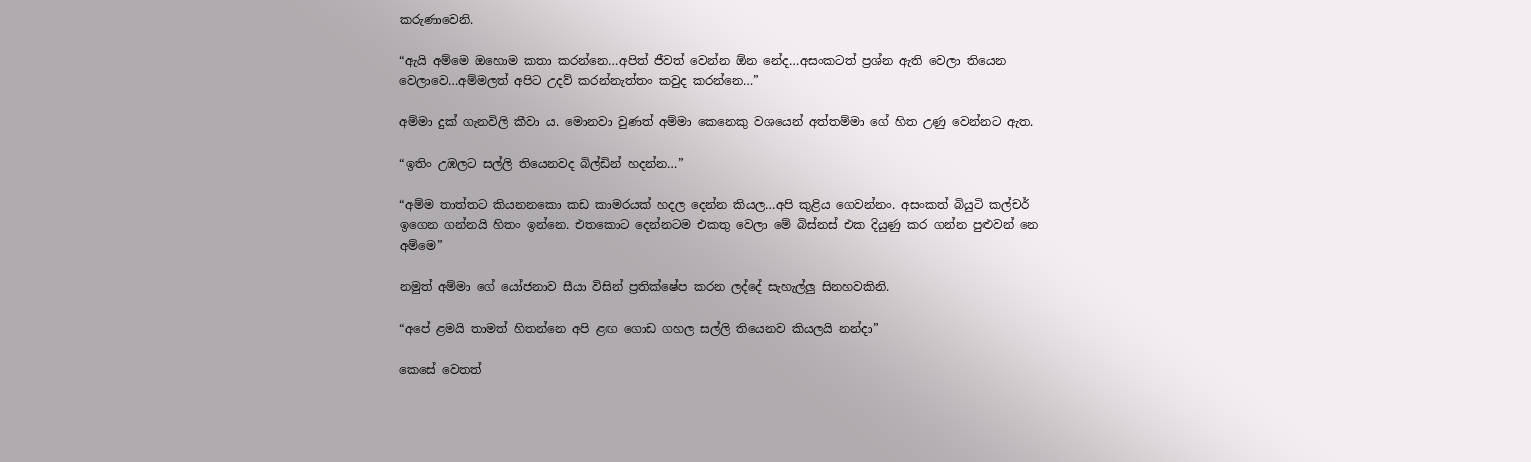කරුණාවෙනි.

“ඇයි අම්මෙ ඔහොම කතා කරන්නෙ…අපිත් ජීවත් වෙන්න ඕන නේද…අසංකටත් ප්‍රශ්න ඇති වෙලා තියෙන වෙලාවෙ…අම්මලත් අපිට උදව් කරන්නැත්තං කවුද කරන්නෙ…”

අම්මා දුක් ගැනවිලි කීවා ය. මොනවා වුණත් අම්මා කෙනෙකු වශයෙන් අත්තම්මා ගේ හිත උණු වෙන්නට ඇත.

“ඉතිං උඹලට සල්ලි තියෙනවද බිල්ඩින් හදන්න…”

“අම්ම තාත්තට කියනනකො කඩ කාමරයක් හදල දෙන්න කියල…අපි කුළිය ගෙවන්නං. අසංකත් බියුටි කල්චර් ඉගෙන ගන්නයි හිතං ඉන්නෙ. එතකොට දෙන්නටම එකතු වෙලා මේ බිස්නස් එක දියුණු කර ගන්න පුළුවන් නෙ අම්මෙ”

නමුත් අම්මා ගේ යෝජනාව සීයා විසින් ප්‍රතික්ෂේප කරන ලද්දේ සැහැල්ලු සිනහවකිනි.

“අපේ ළමයි තාමත් හිතන්නෙ අපි ළඟ ගොඩ ගහල සල්ලි තියෙනව කියලයි නන්දා”

කෙසේ වෙතත්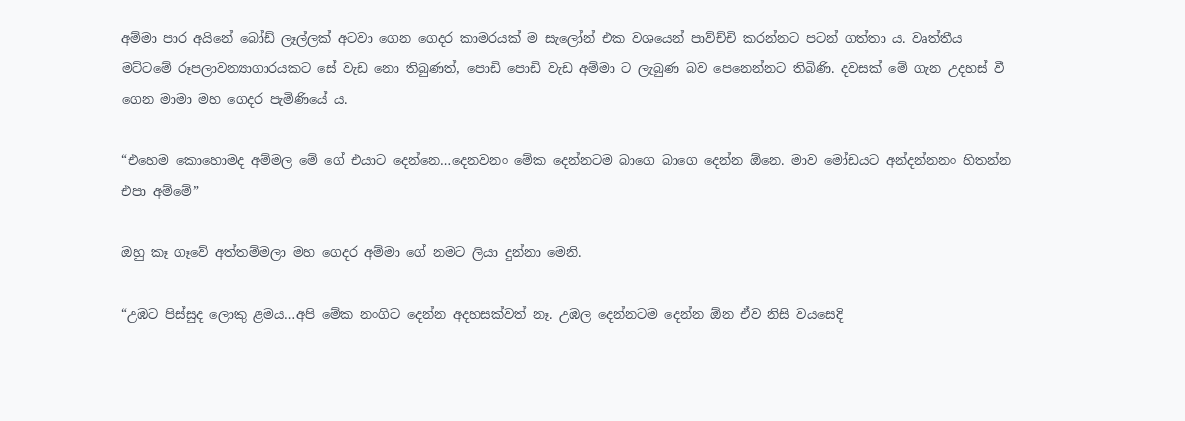අම්මා පාර අයිනේ බෝඩ් ලෑල්ලක් අටවා ගෙන ගෙදර කාමරයක් ම සැලෝන් එක වශයෙන් පාව්ච්චි කරන්නට පටන් ගත්තා ය. වෘත්තීය මට්ටමේ රූපලාවන්‍යාගාරයකට සේ වැඩ නො තිබුණත්, පොඩි පොඩි වැඩ අම්මා ට ලැබුණ බව පෙනෙන්නට තිබිණි. දවසක් මේ ගැන උදහස් වී ගෙන මාමා මහ ගෙදර පැමිණියේ ය.

“එහෙම කොහොමද අම්මල මේ ගේ එයාට දෙන්නෙ…දෙනවනං මේක දෙන්නටම බාගෙ බාගෙ දෙන්න ඕනෙ. මාව මෝඩයට අන්දන්නනං හිතන්න එපා අම්මේ”

ඔහු කෑ ගෑවේ අත්තම්මලා මහ ගෙදර අම්මා ගේ නමට ලියා දුන්නා මෙනි.

“උඹට පිස්සුද ලොකු ළමය…අපි මේක නංගිට දෙන්න අදහසක්වත් නෑ. උඹල දෙන්නටම දෙන්න ඕන ඒව නිසි වයසෙදි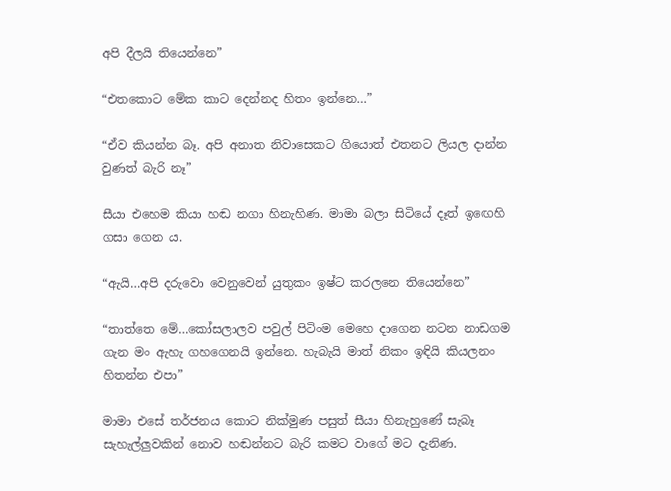අපි දීලයි තියෙන්නෙ”

“එතකොට මේක කාට දෙන්නද හිතං ඉන්නෙ…”

“ඒව කියන්න බෑ. අපි අනාත නිවාසෙකට ගියොත් එතනට ලියල දාන්න වුණත් බැරි නෑ”

සීයා එහෙම කියා හඬ නගා හිනැහිණ. මාමා බලා සිටියේ දෑත් ඉඟෙහි ගසා ගෙන ය.

“ඇයි…අපි දරුවො වෙනුවෙන් යුතුකං ඉෂ්ට කරලනෙ තියෙන්නෙ”

“තාත්තෙ මේ…කෝසලාලව පවුල් පිටිංම මෙහෙ දාගෙන නටන නාඩගම ගැන මං ඇහැ ගහගෙනයි ඉන්නෙ. හැබැයි මාත් නිකං ඉඳියි කියලනං හිතන්න එපා”

මාමා එසේ තර්ජනය කොට නික්මුණ පසුත් සීයා හිනැහුණේ සැබෑ සැහැල්ලුවකින් නොව හඬන්නට බැරි කමට වාගේ මට දැනිණ.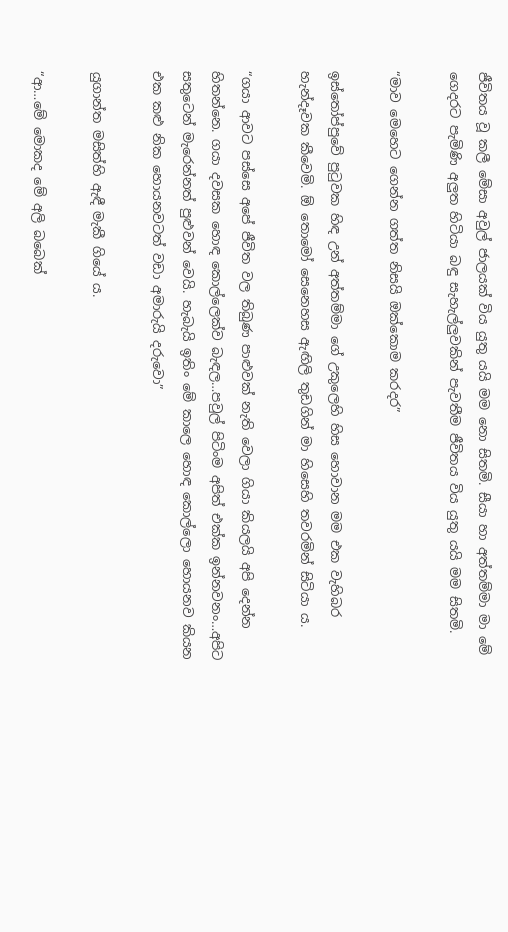ජීවිතය වූ කලී මේසා අවුල් ජාලයක් විය යුතු යයි මම නො සිතමි. සීයා හා අත්තම්මා මා මේ ගෙදරට පැමිණි අලුත හිටියා බඳු සැහැල්ලුවකින් පැවතීම ජීවිතය විය යුතු යයි මම සිතමි.

“මාව මෙහෙට ගෙන්න ගත්ත නිසයි ඔක්කොම කරදර”

ඉස්තෝප්පුවේ පුටුවක හිඳ උන් අත්තම්මා ගේ උකුලෙහි හිස හොවාන මම එක වැහිබර හැන්දෑවක කීවෙමි. ඕ තොමෝ සෙනෙහස ඇඟිලි තුඩගින් මා හිසෙහි තවරමින් සිටියා ය.

“ගයා ආවට පස්සෙ අපේ ජීවිත වල තිබුණ පාළුවක් නැති වෙලා ගියා කියලයි අපි දෙන්න හිතන්නෙ. ගයා දවසක හොඳ කොල්ලෙක්ව බැඳල…පවුල් පිටිංම අපිත් එක්ක ඉන්නවනං…අපිට සතුටෙන් මැරෙන්නත් පුළුවන් වෙයි. හැබැයි ඉතිං මේ කාලෙ හොඳ කොල්ලො හොයනව කියන එක කළු නික හොයනවටත් වඩා අමාරුයි දරුවො”

යුගාන්ත මසිත්හි ඇඳී මැකී ගියේ ය.

“ආ…මේ මොකද මේ අලි බබෙක්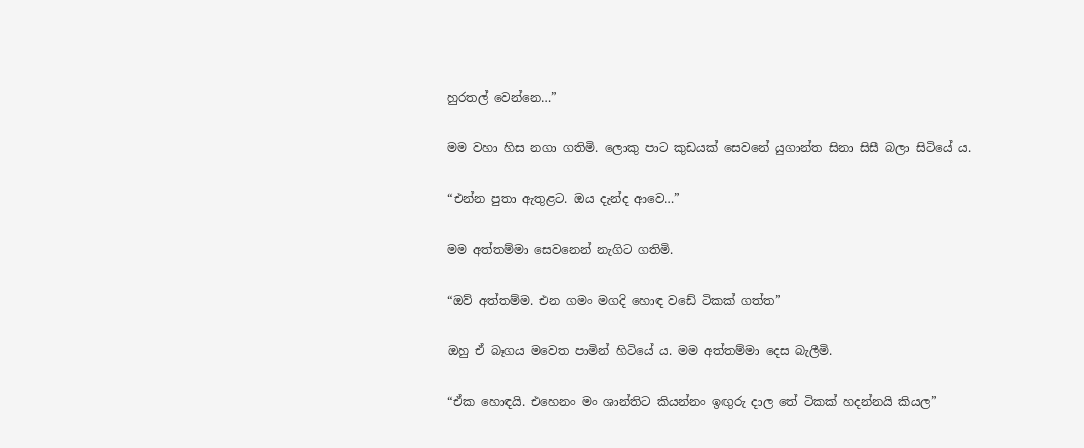හුරතල් වෙන්නෙ…”

මම වහා හිස නගා ගතිමි. ලොකු පාට කුඩයක් සෙවනේ යුගාන්ත සිනා සිසී බලා සිටියේ ය.

“එන්න පුතා ඇතුළට. ඔය දැන්ද ආවෙ…”

මම අත්තම්මා සෙවනෙන් නැගිට ගතිමි.

“ඔව් අත්තම්ම. එන ගමං මගදි හොඳ වඩේ ටිකක් ගත්ත”

ඔහු ඒ බෑගය මවෙත පාමින් හිටියේ ය. මම අත්තම්මා දෙස බැලීමි.

“ඒක හොඳයි. එහෙනං මං ශාන්තිට කියන්නං ඉඟුරු දාල තේ ටිකක් හදන්නයි කියල”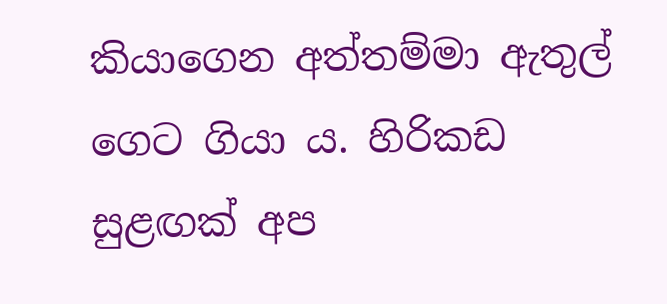කියාගෙන අත්තම්මා ඇතුල් ගෙට ගියා ය. හිරිකඩ සුළඟක් අප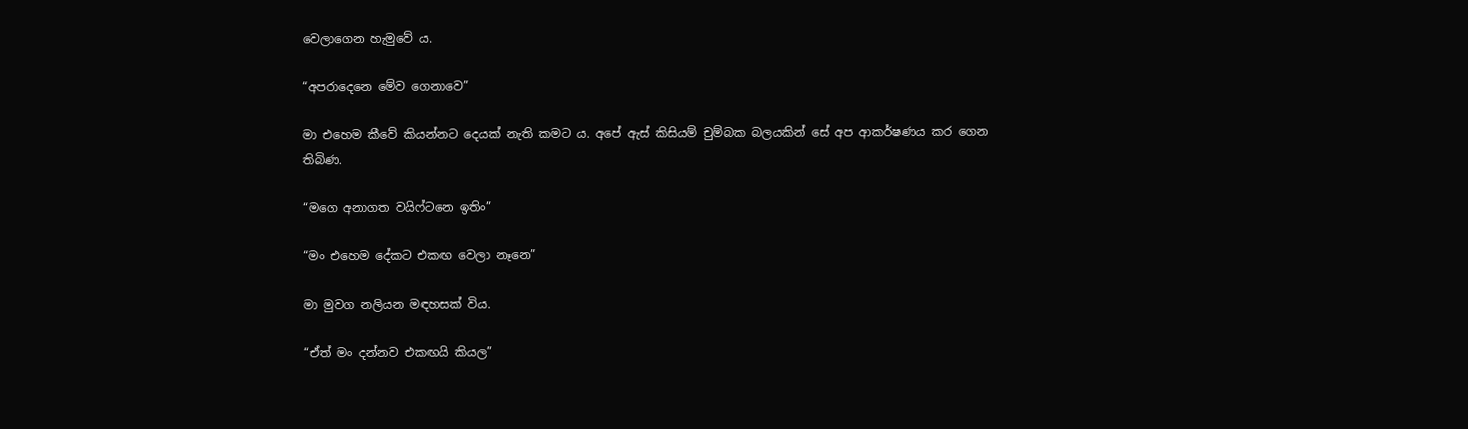වෙලාගෙන හැමුවේ ය.

“අපරාදෙනෙ මේව ගෙනාවෙ”

මා එහෙම කීවේ කියන්නට දෙයක් නැති කමට ය. අපේ ඇස් කිසියම් චුම්බක බලයකින් සේ අප ආකර්ෂණය කර ගෙන තිබිණ.

“මගෙ අනාගත වයිෆ්ටනෙ ඉතිං”

“මං එහෙම දේකට එකඟ වෙලා නෑනෙ”

මා මුවග නලියන මඳහසක් විය.

“ඒත් මං දන්නව එකඟයි කියල”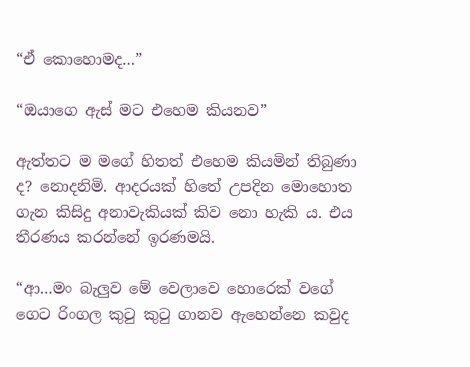“ඒ කොහොමද…”

“ඔයාගෙ ඇස් මට එහෙම කියනව”

ඇත්තට ම මගේ හිතත් එහෙම කියමින් තිබුණා ද? නොදනිමි. ආදරයක් හිතේ උපදින මොහොත ගැන කිසිදු අනාවැකියක් කිව නො හැකි ය. එය තීරණය කරන්නේ ඉරණමයි.

“ආ…මං බැලුව මේ වෙලාවෙ හොරෙක් වගේ ගෙට රිංගල කුටු කුටු ගානව ඇහෙන්නෙ කවුද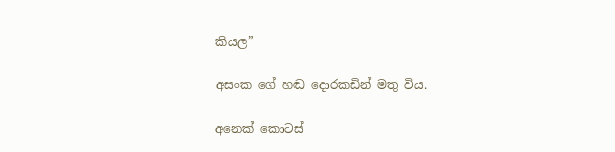කියල”

අසංක ගේ හඬ දොරකඩින් මතු විය.

අනෙක් කොටස්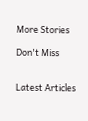More Stories

Don't Miss


Latest Articles